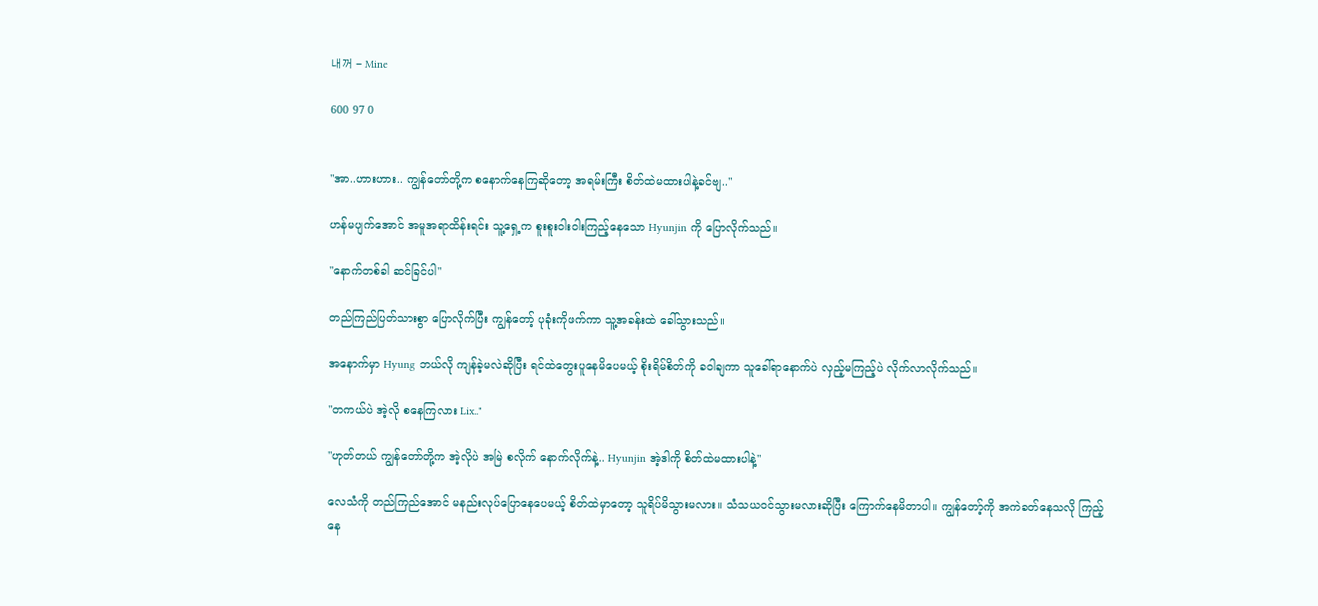내꺼 - Mine

600 97 0


"အာ..ဟားဟား.. ကျွန်တော်တို့က စနောက်နေကြဆိုတော့ အရမ်းကြီး စိတ်ထဲမထားပါနဲ့ခင်ဗျ.."

ဟန်မပျက်အောင် အမူအရာထိန်းရင်း သူ့ရှေ့က စူးစူးဝါးဝါးကြည့်နေသော Hyunjin ကို ပြောလိုက်သည်။

"နောက်တစ်ခါ ဆင်ခြင်ပါ"

တည်ကြည်ပြတ်သားစွာ ပြောလိုက်ပြီး ကျွန်တော့် ပုခုံးကိုဖက်ကာ သူ့အခန်းထဲ ခေါ်သွားသည်။

အနောက်မှာ Hyung ဘယ်လို ကျန်ခဲ့မလဲဆိုပြီး ရင်ထဲတွေးပူနေမိပေမယ့် စိုးရိမ်စိတ်ကို ခဝါချကာ သူခေါ်ရာနောက်ပဲ လှည့်မကြည့်ပဲ လိုက်လာလိုက်သည်။

"တကယ်ပဲ အဲ့လို စနေကြလား Lix.."

"ဟုတ်တယ် ကျွန်တော်တို့က အဲ့လိုပဲ အမြဲ စလိုက် နောက်လိုက်နဲ့.. Hyunjin အဲ့ဒါကို စိတ်ထဲမထားပါနဲ့"

လေသံကို တည်ကြည်အောင် မနည်းလုပ်ပြောနေပေမယ့် စိတ်ထဲမှာတော့ သူရိပ်မိသွားမလား။ သံသယဝင်သွားမလားဆိုပြီး ကြောက်နေမိတာပါ။ ကျွန်တော့်ကို အကဲခတ်နေသလို ကြည့်နေ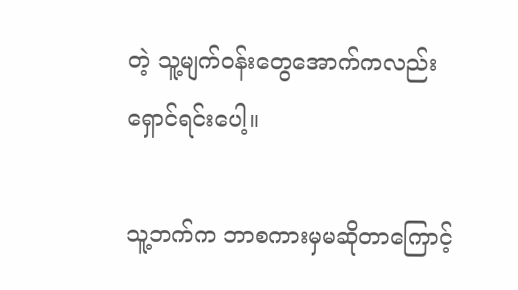တဲ့ သူ့မျက်ဝန်းတွေအောက်ကလည်း ရှောင်ရင်းပေါ့။

သူ့ဘက်က ဘာစကားမှမဆိုတာကြောင့်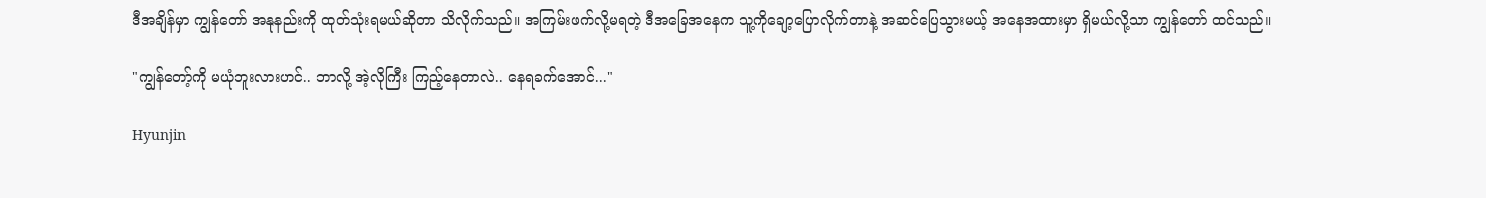ဒီအချိန်မှာ ကျွန်တော် အနုနည်းကို ထုတ်သုံးရမယ်ဆိုတာ သိလိုက်သည်။ အကြမ်းဖက်လို့မရတဲ့ ဒီအခြေအနေက သူ့ကိုချော့ပြောလိုက်တာနဲ့ အဆင်ပြေသွားမယ့် အနေအထားမှာ ရှိမယ်လို့သာ ကျွန်တော် ထင်သည်။

"ကျွန်တော့်ကို မယုံဘူးလားဟင်.. ဘာလို့ အဲ့လိုကြီး ကြည့်နေတာလဲ.. နေရခက်အောင်..."

Hyunjin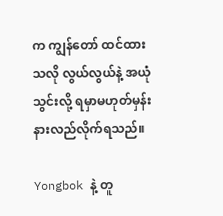က ကျွန်တော် ထင်ထားသလို လွယ်လွယ်နဲ့ အယုံသွင်းလို့ ရမှာမဟုတ်မှန်း နားလည်လိုက်ရသည်။

Yongbok နဲ့ တူ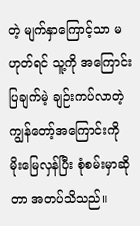တဲ့ မျက်နှာကြောင့်သာ မဟုတ်ရင် သူ့ကို အကြောင်းပြချက်မဲ့ ချဉ်းကပ်လာတဲ့ ကျွန်တော့်အကြောင်းကို မိုးမြေလှန်ပြီး စုံစမ်းမှာဆိုတာ အတပ်သိသည်။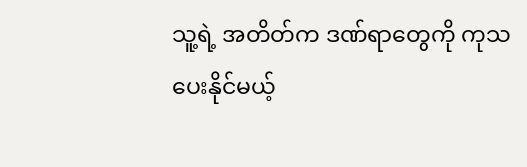သူ့ရဲ့ အတိတ်က ဒဏ်ရာတွေကို ကုသပေးနိုင်မယ့်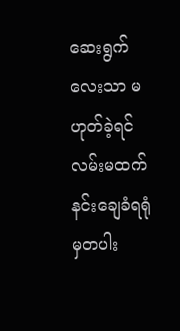ဆေးရွက်လေးသာ မဟုတ်ခဲ့ရင် လမ်းမထက် နင်းချေခံရရုံမှတပါး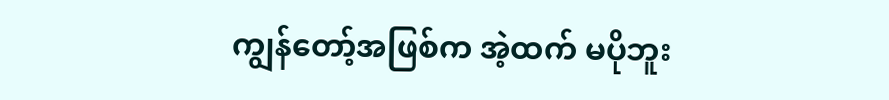ကျွန်တော့်အဖြစ်က အဲ့ထက် မပိုဘူး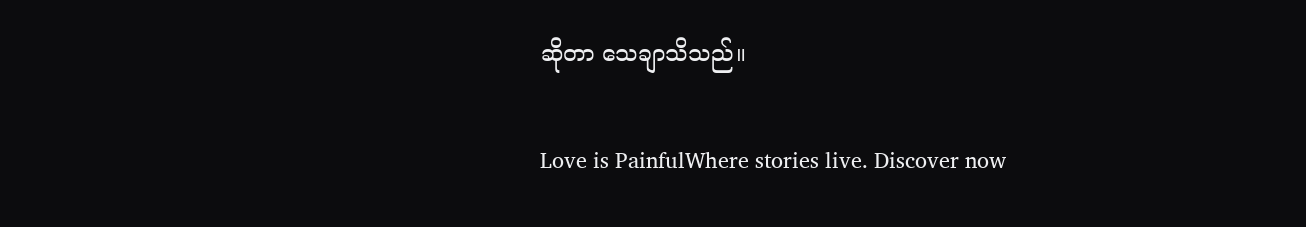ဆိုတာ သေချာသိသည်။

Love is PainfulWhere stories live. Discover now